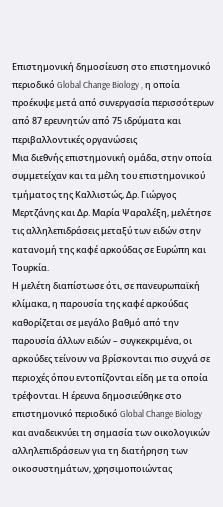Επιστημονική δημοσίευση στο επιστημονικό περιοδικό Global Change Biology , η οποία προέκυψε μετά από συνεργασία περισσότερων από 87 ερευνητών από 75 ιδρύματα και περιβαλλοντικές οργανώσεις
Μια διεθνής επιστημονική ομάδα, στην οποία συμμετείχαν και τα μέλη του επιστημονικού τμήματος της Καλλιστώς, Δρ. Γιώργος Μερτζάνης και Δρ. Μαρία Ψαραλέξη, μελέτησε τις αλληλεπιδράσεις μεταξύ των ειδών στην κατανομή της καφέ αρκούδας σε Ευρώπη και Τουρκία.
Η μελέτη διαπίστωσε ότι, σε πανευρωπαϊκή κλίμακα, η παρουσία της καφέ αρκούδας καθορίζεται σε μεγάλο βαθμό από την παρουσία άλλων ειδών – συγκεκριμένα, οι αρκούδες τείνουν να βρίσκονται πιο συχνά σε περιοχές όπου εντοπίζονται είδη με τα οποία τρέφονται. Η έρευνα δημοσιεύθηκε στο επιστημονικό περιοδικό Global Change Biology και αναδεικνύει τη σημασία των οικολογικών αλληλεπιδράσεων για τη διατήρηση των οικοσυστημάτων, χρησιμοποιώντας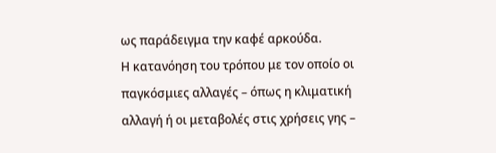ως παράδειγμα την καφέ αρκούδα.
Η κατανόηση του τρόπου με τον οποίο οι παγκόσμιες αλλαγές – όπως η κλιματική αλλαγή ή οι μεταβολές στις χρήσεις γης –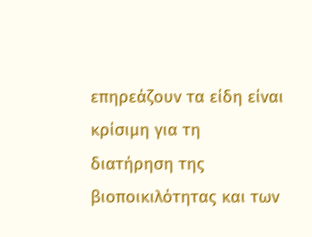επηρεάζουν τα είδη είναι κρίσιμη για τη διατήρηση της βιοποικιλότητας και των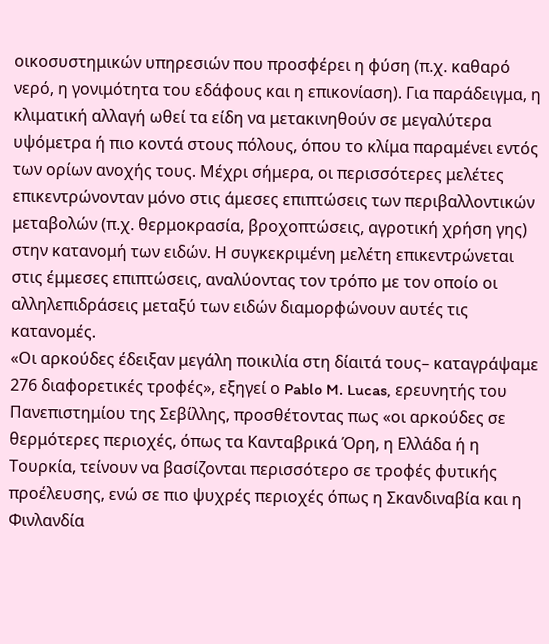οικοσυστημικών υπηρεσιών που προσφέρει η φύση (π.χ. καθαρό νερό, η γονιμότητα του εδάφους και η επικονίαση). Για παράδειγμα, η κλιματική αλλαγή ωθεί τα είδη να μετακινηθούν σε μεγαλύτερα υψόμετρα ή πιο κοντά στους πόλους, όπου το κλίμα παραμένει εντός των ορίων ανοχής τους. Μέχρι σήμερα, οι περισσότερες μελέτες επικεντρώνονταν μόνο στις άμεσες επιπτώσεις των περιβαλλοντικών μεταβολών (π.χ. θερμοκρασία, βροχοπτώσεις, αγροτική χρήση γης) στην κατανομή των ειδών. Η συγκεκριμένη μελέτη επικεντρώνεται στις έμμεσες επιπτώσεις, αναλύοντας τον τρόπο με τον οποίο οι αλληλεπιδράσεις μεταξύ των ειδών διαμορφώνουν αυτές τις κατανομές.
«Οι αρκούδες έδειξαν μεγάλη ποικιλία στη δίαιτά τους– καταγράψαμε 276 διαφορετικές τροφές», εξηγεί ο Pablo M. Lucas, ερευνητής του Πανεπιστημίου της Σεβίλλης, προσθέτοντας πως «οι αρκούδες σε θερμότερες περιοχές, όπως τα Κανταβρικά Όρη, η Ελλάδα ή η Τουρκία, τείνουν να βασίζονται περισσότερο σε τροφές φυτικής προέλευσης, ενώ σε πιο ψυχρές περιοχές όπως η Σκανδιναβία και η Φινλανδία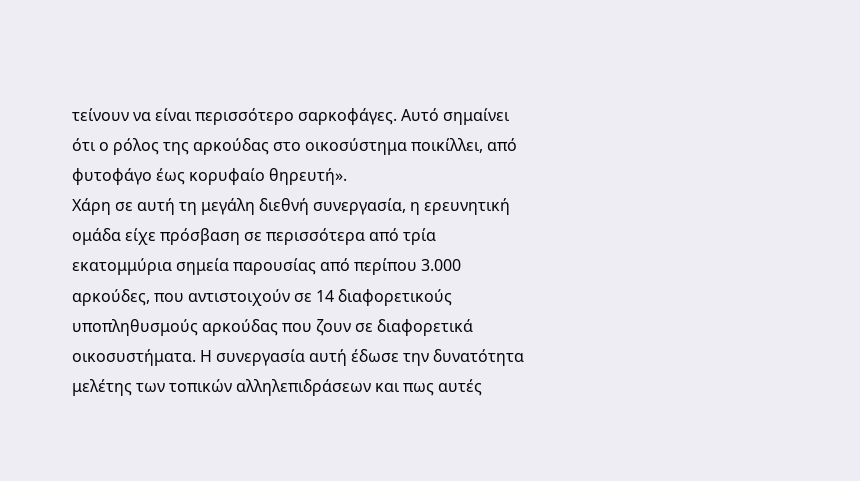τείνουν να είναι περισσότερο σαρκοφάγες. Αυτό σημαίνει ότι ο ρόλος της αρκούδας στο οικοσύστημα ποικίλλει, από φυτοφάγο έως κορυφαίο θηρευτή».
Χάρη σε αυτή τη μεγάλη διεθνή συνεργασία, η ερευνητική ομάδα είχε πρόσβαση σε περισσότερα από τρία εκατομμύρια σημεία παρουσίας από περίπου 3.000 αρκούδες, που αντιστοιχούν σε 14 διαφορετικούς υποπληθυσμούς αρκούδας που ζουν σε διαφορετικά οικοσυστήματα. Η συνεργασία αυτή έδωσε την δυνατότητα μελέτης των τοπικών αλληλεπιδράσεων και πως αυτές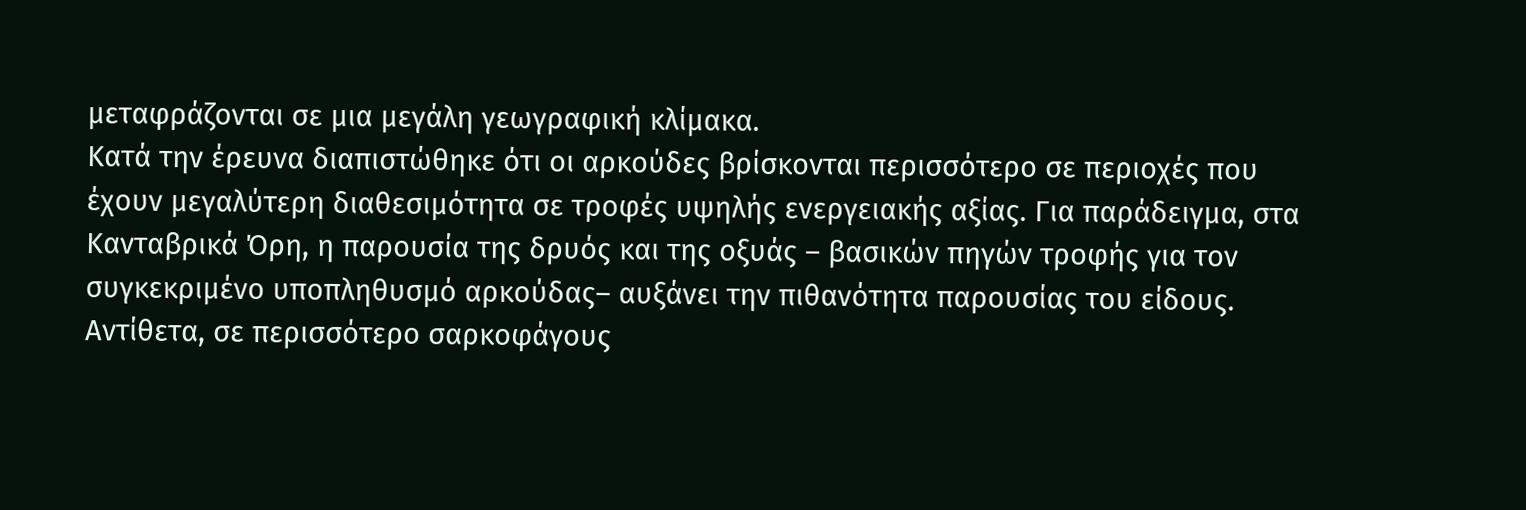μεταφράζονται σε μια μεγάλη γεωγραφική κλίμακα.
Κατά την έρευνα διαπιστώθηκε ότι οι αρκούδες βρίσκονται περισσότερο σε περιοχές που έχουν μεγαλύτερη διαθεσιμότητα σε τροφές υψηλής ενεργειακής αξίας. Για παράδειγμα, στα Κανταβρικά Όρη, η παρουσία της δρυός και της οξυάς – βασικών πηγών τροφής για τον συγκεκριμένο υποπληθυσμό αρκούδας– αυξάνει την πιθανότητα παρουσίας του είδους. Αντίθετα, σε περισσότερο σαρκοφάγους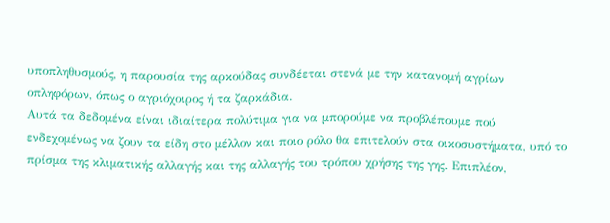υποπληθυσμούς, η παρουσία της αρκούδας συνδέεται στενά με την κατανομή αγρίων οπληφόρων, όπως ο αγριόχοιρος ή τα ζαρκάδια.
Αυτά τα δεδομένα είναι ιδιαίτερα πολύτιμα για να μπορούμε να προβλέπουμε πού ενδεχομένως να ζουν τα είδη στο μέλλον και ποιο ρόλο θα επιτελούν στα οικοσυστήματα, υπό το πρίσμα της κλιματικής αλλαγής και της αλλαγής του τρόπου χρήσης της γης. Επιπλέον,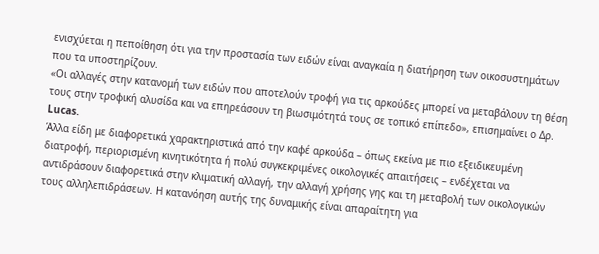ενισχύεται η πεποίθηση ότι για την προστασία των ειδών είναι αναγκαία η διατήρηση των οικοσυστημάτων που τα υποστηρίζουν.
«Οι αλλαγές στην κατανομή των ειδών που αποτελούν τροφή για τις αρκούδες μπορεί να μεταβάλουν τη θέση τους στην τροφική αλυσίδα και να επηρεάσουν τη βιωσιμότητά τους σε τοπικό επίπεδο», επισημαίνει ο Δρ. Lucas.
Άλλα είδη με διαφορετικά χαρακτηριστικά από την καφέ αρκούδα – όπως εκείνα με πιο εξειδικευμένη διατροφή, περιορισμένη κινητικότητα ή πολύ συγκεκριμένες οικολογικές απαιτήσεις – ενδέχεται να αντιδράσουν διαφορετικά στην κλιματική αλλαγή, την αλλαγή χρήσης γης και τη μεταβολή των οικολογικών τους αλληλεπιδράσεων. Η κατανόηση αυτής της δυναμικής είναι απαραίτητη για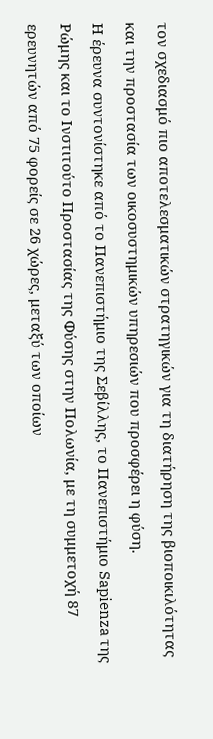τον σχεδιασμό πιο αποτελεσματικών στρατηγικών για τη διατήρηση της βιοποικιλότητας και την προστασία των οικοσυστημικών υπηρεσιών που προσφέρει η φύση.
Η έρευνα συντονίστηκε από το Πανεπιστήμιο της Σεβίλλης, το Πανεπιστήμιο Sapienza της Ρώμης και το Ινστιτούτο Προστασίας της Φύσης στην Πολωνία, με τη συμμετοχή 87 ερευνητών από 75 φορείς σε 26 χώρες, μεταξύ των οποίων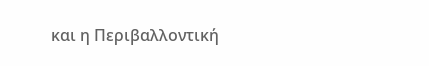και η Περιβαλλοντική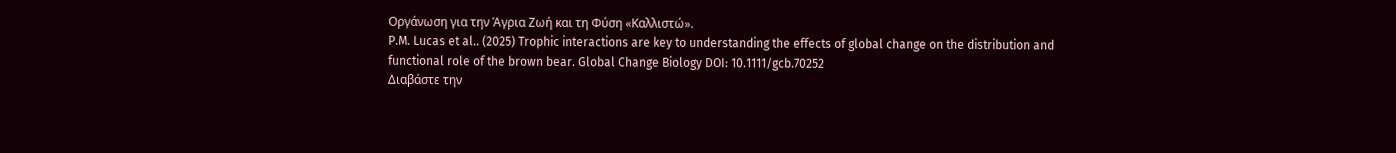Οργάνωση για την Άγρια Ζωή και τη Φύση «Καλλιστώ».
P.M. Lucas et al.. (2025) Trophic interactions are key to understanding the effects of global change on the distribution and functional role of the brown bear. Global Change Biology DOI: 10.1111/gcb.70252
Διαβάστε την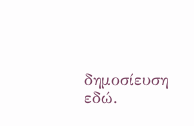δημοσίευση εδώ.